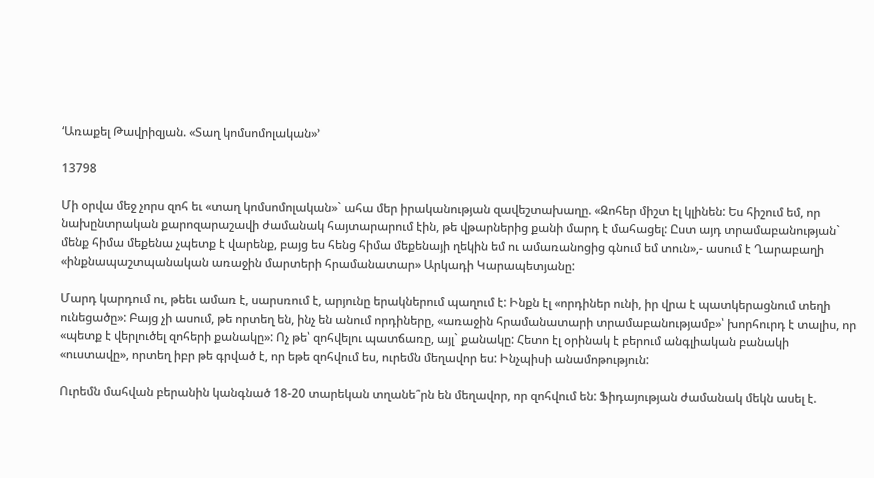‘Առաքել Թավրիզյան. «Տաղ կոմսոմոլական»’

13798

Մի օրվա մեջ չորս զոհ եւ «տաղ կոմսոմոլական»` ահա մեր իրականության զավեշտախաղը. «Զոհեր միշտ էլ կլինեն: Ես հիշում եմ, որ նախընտրական քարոզարաշավի ժամանակ հայտարարում էին, թե վթարներից քանի մարդ է մահացել: Ըստ այդ տրամաբանության` մենք հիմա մեքենա չպետք է վարենք, բայց ես հենց հիմա մեքենայի ղեկին եմ ու ամառանոցից գնում եմ տուն»,- ասում է Ղարաբաղի «ինքնապաշտպանական առաջին մարտերի հրամանատար» Արկադի Կարապետյանը:

Մարդ կարդում ու, թեեւ ամառ է, սարսռում է, արյունը երակներում պաղում է: Ինքն էլ «որդիներ ունի, իր վրա է պատկերացնում տեղի ունեցածը»: Բայց չի ասում, թե որտեղ են, ինչ են անում որդիները, «առաջին հրամանատարի տրամաբանությամբ»՝ խորհուրդ է տալիս, որ «պետք է վերլուծել զոհերի քանակը»: Ոչ թե՝ զոհվելու պատճառը, այլ` քանակը: Հետո էլ օրինակ է բերում անգլիական բանակի «ուստավը», որտեղ իբր թե գրված է, որ եթե զոհվում ես, ուրեմն մեղավոր ես: Ինչպիսի անամոթություն:

Ուրեմն մահվան բերանին կանգնած 18-20 տարեկան տղանե՞րն են մեղավոր, որ զոհվում են: Ֆիդայության ժամանակ մեկն ասել է.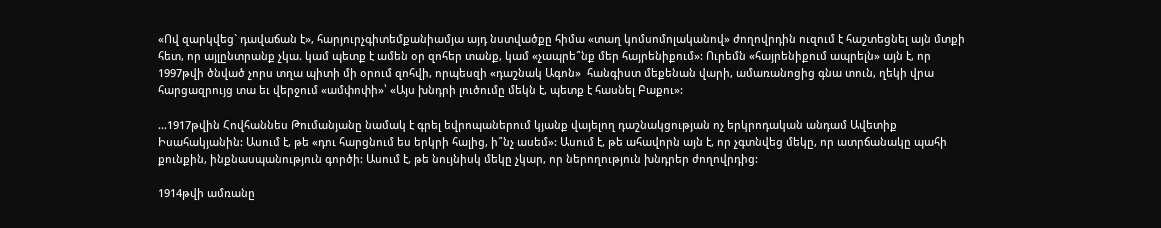«Ով զարկվեց` դավաճան է», հարյուրչգիտեմքանիամյա այդ նստվածքը հիմա «տաղ կոմսոմոլականով» ժողովրդին ուզում է հաշտեցնել այն մտքի հետ, որ այլընտրանք չկա. կամ պետք է ամեն օր զոհեր տանք, կամ «չապրե՞նք մեր հայրենիքում»: Ուրեմն «հայրենիքում ապրելն» այն է, որ 1997թվի ծնված չորս տղա պիտի մի օրում զոհվի, որպեսզի «դաշնակ Ագոն»  հանգիստ մեքենան վարի, ամառանոցից գնա տուն, ղեկի վրա հարցազրույց տա եւ վերջում «ամփոփի»՝ «Այս խնդրի լուծումը մեկն է, պետք է հասնել Բաքու»:

…1917թվին Հովհաննես Թումանյանը նամակ է գրել եվրոպաներում կյանք վայելող դաշնակցության ոչ երկրոդական անդամ Ավետիք Իսահակյանին: Ասում է, թե «դու հարցնում ես երկրի հալից, ի՞նչ ասեմ»: Ասում է, թե ահավորն այն է, որ չգտնվեց մեկը, որ ատրճանակը պահի քունքին, ինքնասպանություն գործի: Ասում է, թե նույնիսկ մեկը չկար, որ ներողություն խնդրեր ժողովրդից:

1914թվի ամռանը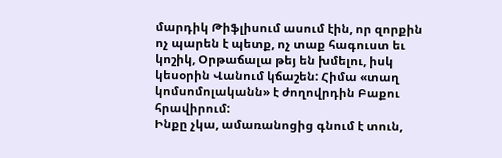մարդիկ Թիֆլիսում ասում էին, որ զորքին ոչ պարեն է պետք, ոչ տաք հագուստ եւ կոշիկ, Օրթաճալա թեյ են խմելու, իսկ կեսօրին Վանում կճաշեն: Հիմա «տաղ կոմսոմոլականն» է ժողովրդին Բաքու հրավիրում:
Ինքը չկա, ամառանոցից գնում է տուն,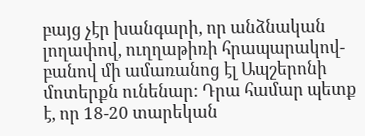բայց չէր խանգարի, որ անձնական լողափով, ուղղաթիռի հրապարակով-բանով մի ամառանոց էլ Ապշերոնի մոտերքն ունենար: Դրա համար պետք է, որ 18-20 տարեկան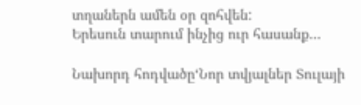տղաներն ամեն օր զոհվեն:
Երեսուն տարում ինչից ուր հասանք…

Նախորդ հոդվածը‘Նոր տվյալներ Տուլայի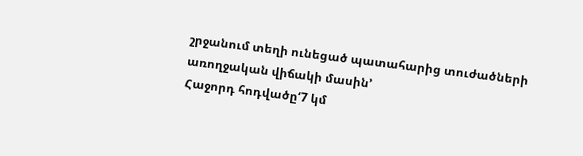շրջանում տեղի ունեցած պատահարից տուժածների առողջական վիճակի մասին’
Հաջորդ հոդվածը‘7 կմ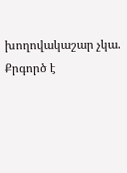խողովակաշար չկա. Քրգործ է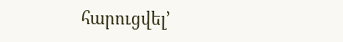հարուցվել’